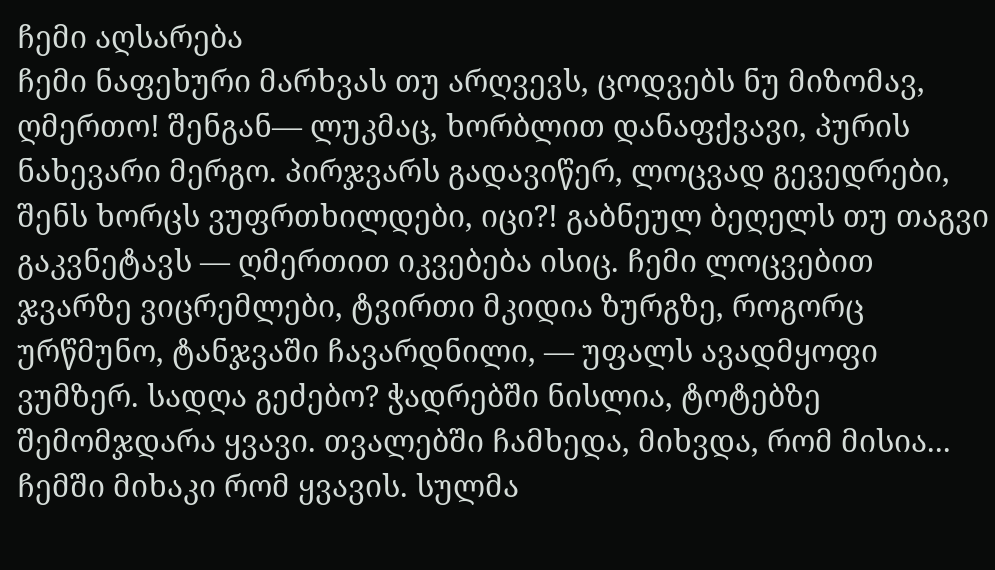ჩემი აღსარება
ჩემი ნაფეხური მარხვას თუ არღვევს, ცოდვებს ნუ მიზომავ, ღმერთო! შენგან— ლუკმაც, ხორბლით დანაფქვავი, პურის ნახევარი მერგო. პირჯვარს გადავიწერ, ლოცვად გევედრები, შენს ხორცს ვუფრთხილდები, იცი?! გაბნეულ ბეღელს თუ თაგვი გაკვნეტავს — ღმერთით იკვებება ისიც. ჩემი ლოცვებით ჯვარზე ვიცრემლები, ტვირთი მკიდია ზურგზე, როგორც ურწმუნო, ტანჯვაში ჩავარდნილი, — უფალს ავადმყოფი ვუმზერ. სადღა გეძებო? ჭადრებში ნისლია, ტოტებზე შემომჯდარა ყვავი. თვალებში ჩამხედა, მიხვდა, რომ მისია... ჩემში მიხაკი რომ ყვავის. სულმა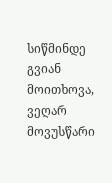სიწმინდე გვიან მოითხოვა, ვეღარ მოვუსწარი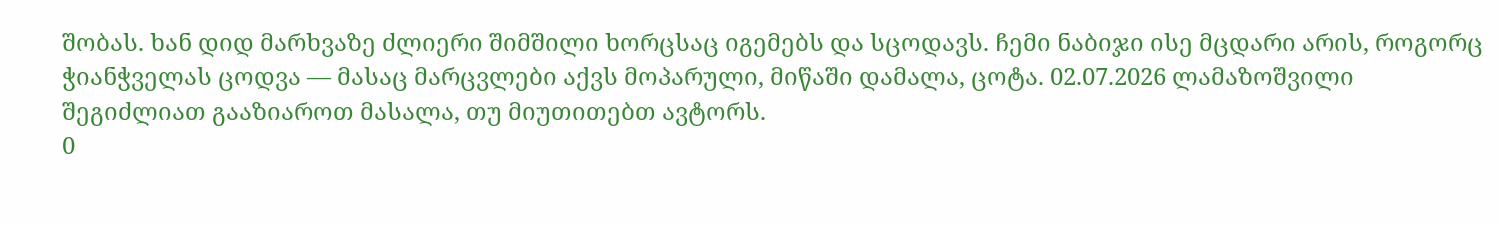შობას. ხან დიდ მარხვაზე ძლიერი შიმშილი ხორცსაც იგემებს და სცოდავს. ჩემი ნაბიჯი ისე მცდარი არის, როგორც ჭიანჭველას ცოდვა — მასაც მარცვლები აქვს მოპარული, მიწაში დამალა, ცოტა. 02.07.2026 ლამაზოშვილი
შეგიძლიათ გააზიაროთ მასალა, თუ მიუთითებთ ავტორს.
0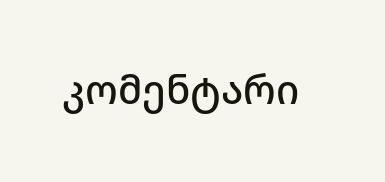კომენტარი